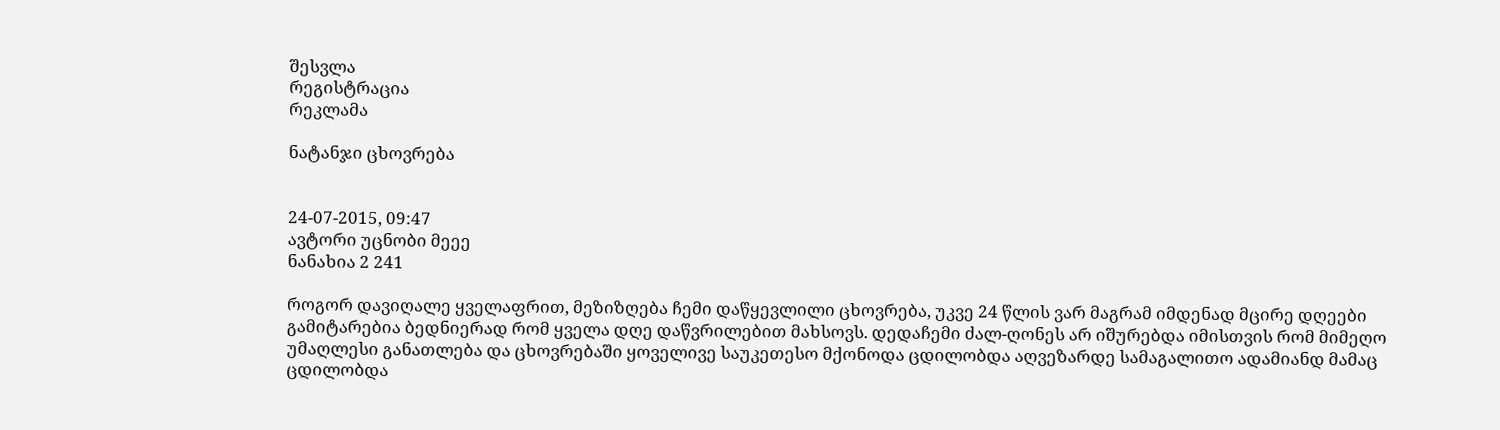შესვლა
რეგისტრაცია
რეკლამა

ნატანჯი ცხოვრება


24-07-2015, 09:47
ავტორი უცნობი მეეე
ნანახია 2 241

როგორ დავიღალე ყველაფრით, მეზიზღება ჩემი დაწყევლილი ცხოვრება, უკვე 24 წლის ვარ მაგრამ იმდენად მცირე დღეები გამიტარებია ბედნიერად რომ ყველა დღე დაწვრილებით მახსოვს. დედაჩემი ძალ-ღონეს არ იშურებდა იმისთვის რომ მიმეღო უმაღლესი განათლება და ცხოვრებაში ყოველივე საუკეთესო მქონოდა ცდილობდა აღვეზარდე სამაგალითო ადამიანდ მამაც ცდილობდა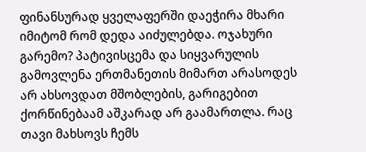ფინანსურად ყველაფერში დაეჭირა მხარი იმიტომ რომ დედა აიძულებდა. ოჯახური გარემო? პატივისცემა და სიყვარულის გამოვლენა ერთმანეთის მიმართ არასოდეს არ ახსოვდათ მშობლების, გარიგებით ქორწინებაამ აშკარად არ გაამართლა. რაც თავი მახსოვს ჩემს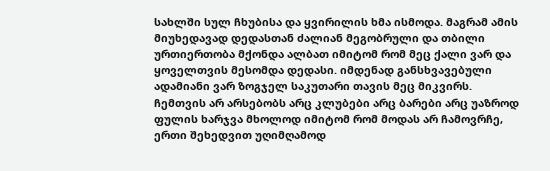სახლში სულ ჩხუბისა და ყვირილის ხმა ისმოდა. მაგრამ ამის მიუხედავად დედასთან ძალიან მეგობრული და თბილი ურთიერთობა მქონდა ალბათ იმიტომ რომ მეც ქალი ვარ და ყოველთვის მესომდა დედასი. იმდენად განსხვავებული ადამიანი ვარ ზოგჯელ საკუთარი თავის მეც მიკვირს. ჩემთვის არ არსებობს არც კლუბები არც ბარები არც უაზროდ ფულის ხარჯვა მხოლოდ იმიტომ რომ მოდას არ ჩამოვრჩე, ერთი შეხედვით უღიმღამოდ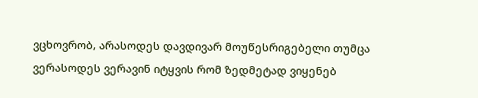ვცხოვრობ, არასოდეს დავდივარ მოუწესრიგებელი თუმცა ვერასოდეს ვერავინ იტყვის რომ ზედმეტად ვიყენებ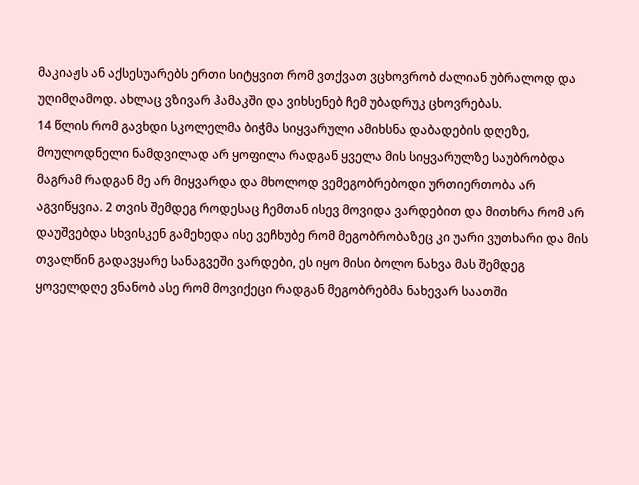მაკიაჟს ან აქსესუარებს ერთი სიტყვით რომ ვთქვათ ვცხოვრობ ძალიან უბრალოდ და უღიმღამოდ. ახლაც ვზივარ ჰამაკში და ვიხსენებ ჩემ უბადრუკ ცხოვრებას.
14 წლის რომ გავხდი სკოლელმა ბიჭმა სიყვარული ამიხსნა დაბადების დღეზე, მოულოდნელი ნამდვილად არ ყოფილა რადგან ყველა მის სიყვარულზე საუბრობდა მაგრამ რადგან მე არ მიყვარდა და მხოლოდ ვემეგობრებოდი ურთიერთობა არ აგვიწყვია. 2 თვის შემდეგ როდესაც ჩემთან ისევ მოვიდა ვარდებით და მითხრა რომ არ დაუშვებდა სხვისკენ გამეხედა ისე ვეჩხუბე რომ მეგობრობაზეც კი უარი ვუთხარი და მის თვალწინ გადავყარე სანაგვეში ვარდები, ეს იყო მისი ბოლო ნახვა მას შემდეგ ყოველდღე ვნანობ ასე რომ მოვიქეცი რადგან მეგობრებმა ნახევარ საათში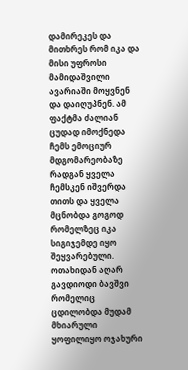დამირეკეს და მითხრეს რომ იკა და მისი უფროსი მამიდაშვილი ავარიაში მოყვნენ და დაიღუპნენ. ამ ფაქტმა ძალიან ცუდად იმოქნედა ჩემს ემოციურ მდგომარეობაზე რადგან ყველა ჩემსკენ იშვერდა თითს და ყველა მცნობდა გოგოდ რომელზეც იკა სიგიჯემდე იყო შეყვარებული. ოთახიდან აღარ გავდიოდი ბავშვი რომელიც ცდილობდა მუდამ მხიარული ყოფილიყო ოჯახური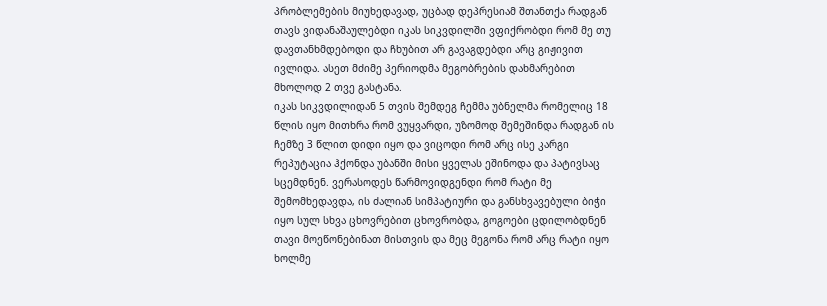პრობლემების მიუხედავად, უცბად დეპრესიამ შთანთქა რადგან თავს ვიდანაშაულებდი იკას სიკვდილში ვფიქრობდი რომ მე თუ დავთანხმდებოდი და ჩხუბით არ გავაგდებდი არც გიჟივით ივლიდა. ასეთ მძიმე პერიოდმა მეგობრების დახმარებით მხოლოდ 2 თვე გასტანა.
იკას სიკვდილიდან 5 თვის შემდეგ ჩემმა უბნელმა რომელიც 18 წლის იყო მითხრა რომ ვუყვარდი, უზომოდ შემეშინდა რადგან ის ჩემზე 3 წლით დიდი იყო და ვიცოდი რომ არც ისე კარგი რეპუტაცია ჰქონდა უბანში მისი ყველას ეშინოდა და პატივსაც სცემდნენ. ვერასოდეს წარმოვიდგენდი რომ რატი მე შემომხედავდა, ის ძალიან სიმპატიური და განსხვავებული ბიჭი იყო სულ სხვა ცხოვრებით ცხოვრობდა, გოგოები ცდილობდნენ თავი მოეწონებინათ მისთვის და მეც მეგონა რომ არც რატი იყო ხოლმე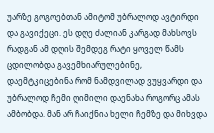უარზე გოგოებთან ამიტომ უბრალოდ ავტირდი და გავიქეცი. ეს დღე ძალიან კარგად მახსოვს რადგან ამ დღის შემდეგ რატი ყოველ წამს ცდილობდა გავემხიარულებინე, დაემტკიცებინა რომ ნამდვილად ვუყვარდი და უბრალოდ ჩემი ღიმილი დაენახა როგორც ამას ამბობდა. მან არ ჩაიქნია ხელი ჩემზე და მიხვდა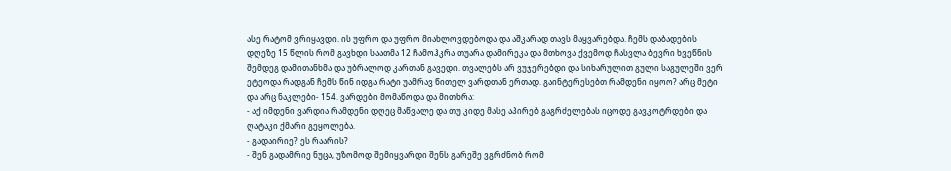ასე რატომ ვრიყავდი. ის უფრო და უფრო მიახლოვდებოდა და აშკარად თავს მაყვარებდა. ჩემს დაბადების დღეზე 15 წლის რომ გავხდი საათმა 12 ჩამოჰკრა თუარა დამირეკა და მთხოვა ქვემოდ ჩასვლა ბევრი ხვეწნის შემდეგ დამითანხმა და უბრალოდ კართან გავედი. თვალებს არ ვუჯერებდი და სიხარულით გული საგულეში ვერ ეტეოდა რადგან ჩემს წინ იდგა რატი უამრავ წითელ ვარდთან ერთად. გაინტერესებთ რამდენი იყოო? არც მეტი და არც ნაკლები- 154. ვარდები მომაწოდა და მითხრა:
- აქ იმდენი ვარდია რამდენი დღეც მაწვალე და თუ კიდე მასე აპირებ გაგრძელებას იცოდე გავკოტრდები და ღატაკი ქმარი გეყოლება.
- გადაირიე? ეს რაარის?
- შენ გადამრიე ნუცა, უზომოდ შემიყვარდი შენს გარეშე ვგრძნობ რომ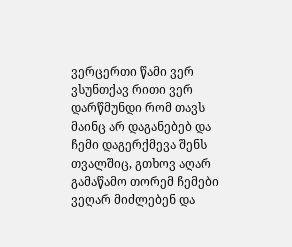ვერცერთი წამი ვერ ვსუნთქავ რითი ვერ დარწმუნდი რომ თავს მაინც არ დაგანებებ და ჩემი დაგერქმევა შენს თვალშიც, გთხოვ აღარ გამაწამო თორემ ჩემები ვეღარ მიძლებენ და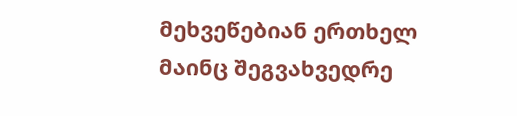მეხვეწებიან ერთხელ მაინც შეგვახვედრე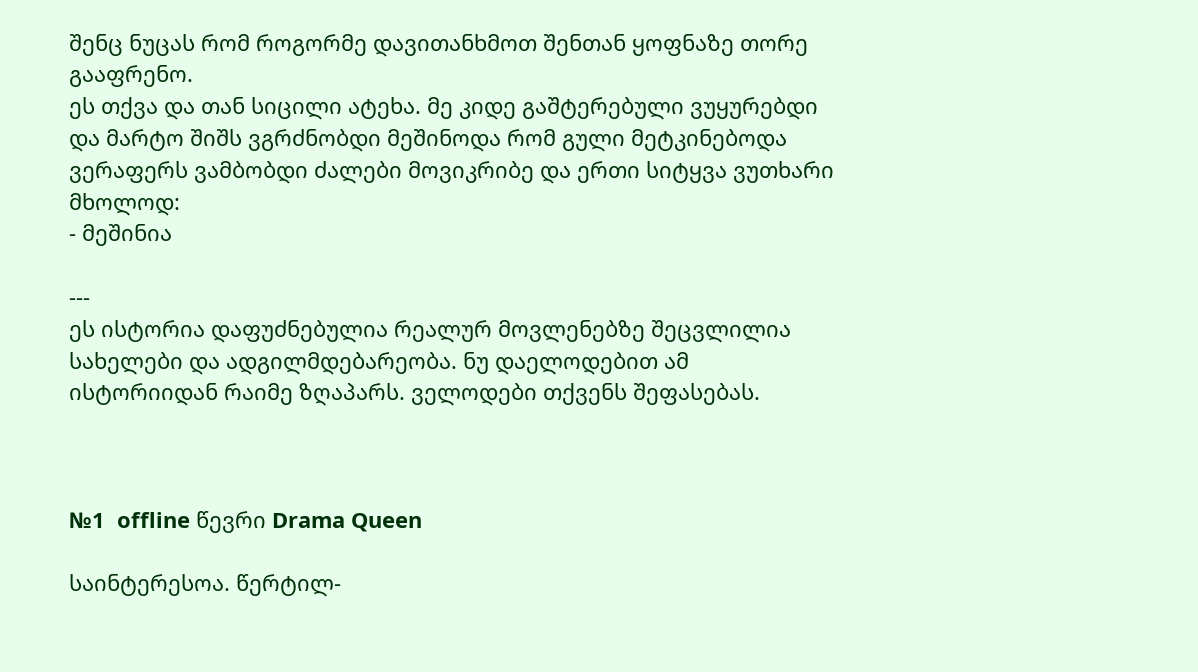შენც ნუცას რომ როგორმე დავითანხმოთ შენთან ყოფნაზე თორე გააფრენო.
ეს თქვა და თან სიცილი ატეხა. მე კიდე გაშტერებული ვუყურებდი და მარტო შიშს ვგრძნობდი მეშინოდა რომ გული მეტკინებოდა ვერაფერს ვამბობდი ძალები მოვიკრიბე და ერთი სიტყვა ვუთხარი მხოლოდ:
- მეშინია

---
ეს ისტორია დაფუძნებულია რეალურ მოვლენებზე შეცვლილია სახელები და ადგილმდებარეობა. ნუ დაელოდებით ამ ისტორიიდან რაიმე ზღაპარს. ველოდები თქვენს შეფასებას.



№1  offline წევრი Drama Queen

საინტერესოა. წერტილ-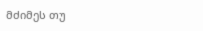მძიმეს თუ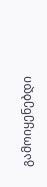გამოიყენებდი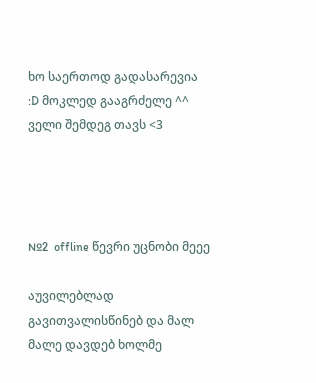ხო საერთოდ გადასარევია :D მოკლედ გააგრძელე ^^ ველი შემდეგ თავს <3




№2  offline წევრი უცნობი მეეე

აუვილებლად გავითვალისწინებ და მალ მალე დავდებ ხოლმე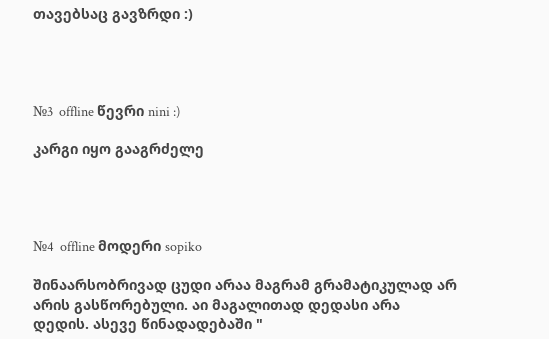თავებსაც გავზრდი :)




№3  offline წევრი nini :)

კარგი იყო გააგრძელე




№4  offline მოდერი sopiko

შინაარსობრივად ცუდი არაა მაგრამ გრამატიკულად არ არის გასწორებული. აი მაგალითად დედასი არა დედის. ასევე წინადადებაში "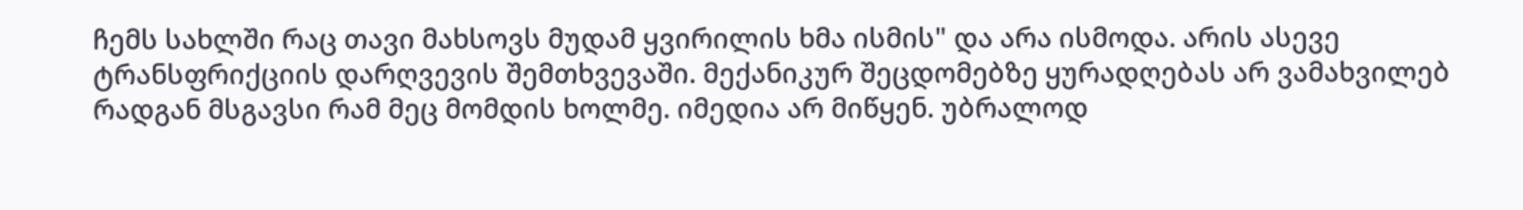ჩემს სახლში რაც თავი მახსოვს მუდამ ყვირილის ხმა ისმის" და არა ისმოდა. არის ასევე ტრანსფრიქციის დარღვევის შემთხვევაში. მექანიკურ შეცდომებზე ყურადღებას არ ვამახვილებ რადგან მსგავსი რამ მეც მომდის ხოლმე. იმედია არ მიწყენ. უბრალოდ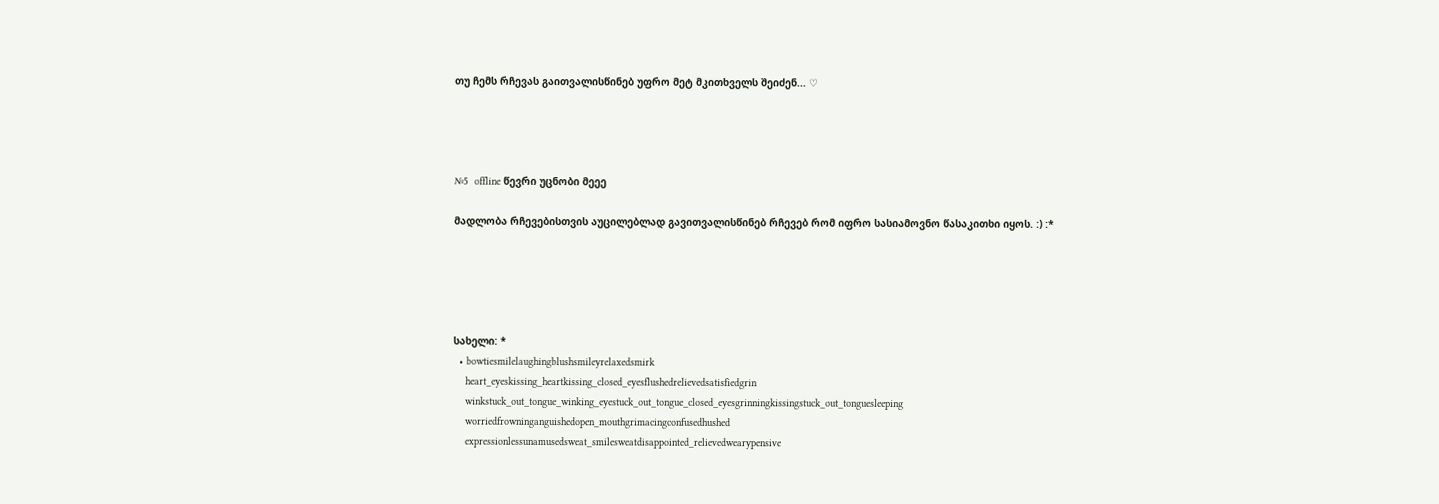თუ ჩემს რჩევას გაითვალისწინებ უფრო მეტ მკითხველს შეიძენ... ♡




№5  offline წევრი უცნობი მეეე

მადლობა რჩევებისთვის აუცილებლად გავითვალისწინებ რჩევებ რომ იფრო სასიამოვნო წასაკითხი იყოს. :) :*





სახელი: *
  • bowtiesmilelaughingblushsmileyrelaxedsmirk
    heart_eyeskissing_heartkissing_closed_eyesflushedrelievedsatisfiedgrin
    winkstuck_out_tongue_winking_eyestuck_out_tongue_closed_eyesgrinningkissingstuck_out_tonguesleeping
    worriedfrowninganguishedopen_mouthgrimacingconfusedhushed
    expressionlessunamusedsweat_smilesweatdisappointed_relievedwearypensive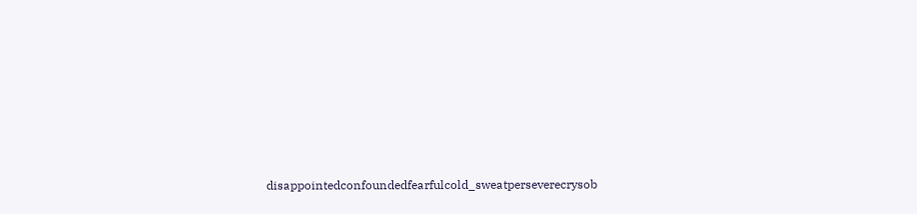disappointedconfoundedfearfulcold_sweatperseverecrysob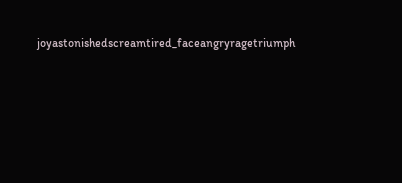joyastonishedscreamtired_faceangryragetriumph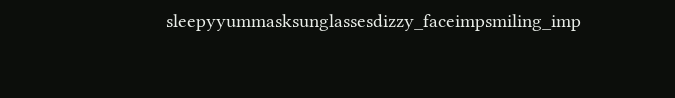sleepyyummasksunglassesdizzy_faceimpsmiling_imp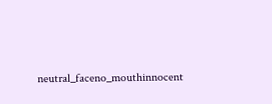neutral_faceno_mouthinnocent